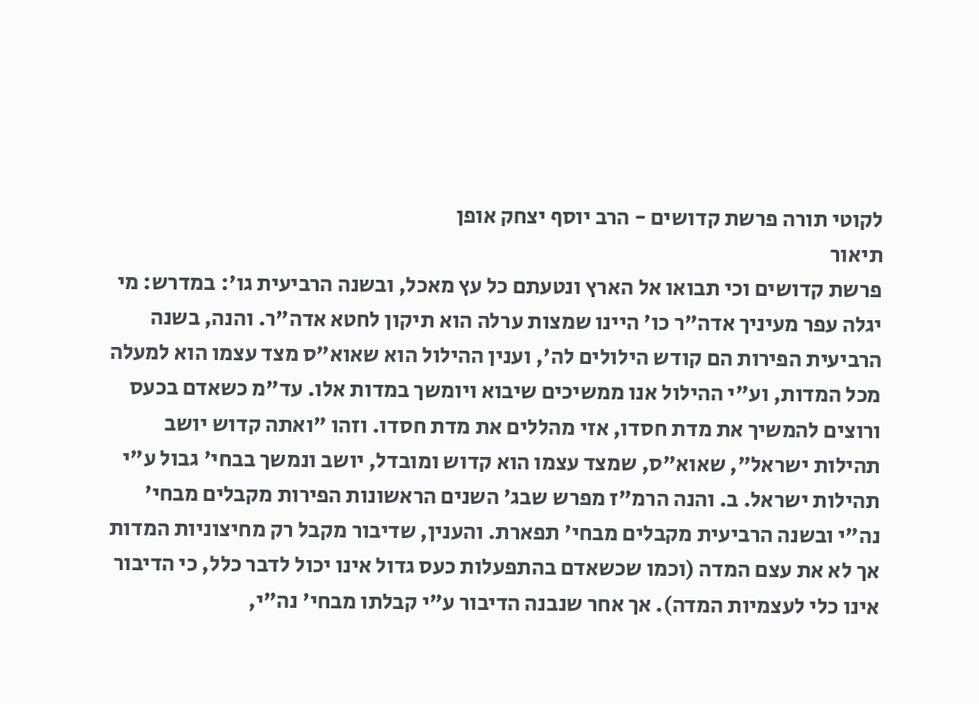לקוטי תורה פרשת קדושים - הרב יוסף יצחק אופן
תיאור
פרשת קדושים וכי תבואו אל הארץ ונטעתם כל עץ מאכל, ובשנה הרביעית גו': במדרש: מי יגלה עפר מעיניך אדה"ר כו' היינו שמצות ערלה הוא תיקון לחטא אדה"ר. והנה, בשנה הרביעית הפירות הם קודש הילולים לה', וענין ההילול הוא שאוא"ס מצד עצמו הוא למעלה מכל המדות, וע"י ההילול אנו ממשיכים שיבוא ויומשך במדות אלו. עד"מ כשאדם בכעס ורוצים להמשיך את מדת חסדו, אזי מהללים את מדת חסדו. וזהו "ואתה קדוש יושב תהילות ישראל", שאוא"ס, שמצד עצמו הוא קדוש ומובדל, יושב ונמשך בבחי' גבול ע"י תהילות ישראל. ב. והנה הרמ"ז מפרש שבג' השנים הראשונות הפירות מקבלים מבחי' נה"י ובשנה הרביעית מקבלים מבחי' תפארת. והענין, שדיבור מקבל רק מחיצוניות המדות אך לא את עצם המדה (וכמו שכשאדם בהתפעלות כעס גדול אינו יכול לדבר כלל, כי הדיבור אינו כלי לעצמיות המדה). אך אחר שנבנה הדיבור ע"י קבלתו מבחי' נה"י,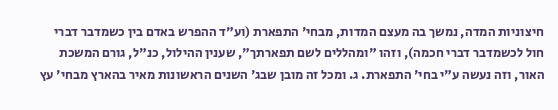חיצוניות המדה, נמשך בה מעצם המדות, מבחי' התפארת (וע"ד ההפרש באדם בין כשמדבר דברי חול לכשמדבר דברי חכמה), וזהו "ומהללים לשם תפארתך", שענין ההילול, כנ"ל, גורם המשכת האור, וזה נעשה ע"י בחי' התפארת. ג. ומכל זה מובן שבג' השנים הראשונות מאיר בהארץ מבחי' עץ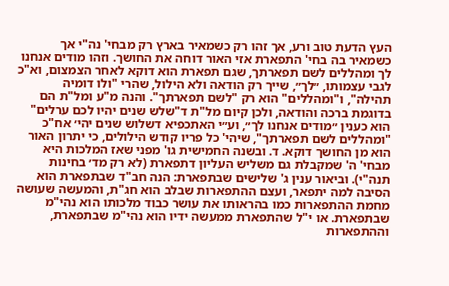העץ הדעת טוב ורע, אך זהו רק כשמאיר בארץ רק מבחי' נה"י אך כשמאיר בה בחי' התפארת אזי האור דוחה את החושך. וזהו מודים אנחנו לך ומהללים לשם תפארתך, שגם תפארת הוא דוקא לאחר הצמצום, וא"כ לגבי עצמותו, ״לך״, שייך רק הודאה ולא הילול, שהרי "ולו דומיה תהילה", ו"ומהללים" הוא רק "לשם תפארתך". והנה מ"ע ומל"ת הם בדוגמת ברכה והודאה, ולכן קיום מל"ת ד"שלש שנים יהיו לכם ערלים" הוא כענין ״מודים אנחנו לך״, וע״י האתכפיא דשלוש שנים יהי׳ אח"כ "ומהללים לשם תפארתך", שיהי' כל פריו קודש הילולים, כי יתרון האור הוא מן החושך דוקא. ד. ובשנה החמישית גו' מפני שאז המלכות היא מבחי' ה' שמקבלת גם משליש העליון דתפארת (לא רק מד׳ בחינות תנה"י). וביאור ענין ג' שלישים שבתפארת: הנה חב"ד שבתפארת הוא הסיבה למה יתפאר, ועצם ההתפארות שבלב הוא חג"ת, והמעשה שעושה מחמת ההתפארות כמו בהראותו את עושר כבוד מלכותו הוא נהי"מ שבתפארת. או י"ל שהתפארת ממעשה ידיו הוא נהי"מ שבתפארת, וההתפארות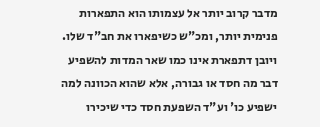מדבר קרוב יותר אל עצמותו הוא התפארות פנימית יותר, ומכ"ש כשיפארו את חב"ד שלו. ויובן דתפארת אינו כמו שאר המדות להשפיע דבר מה חסד או גבורה, אלא שהוא הכוונה למה ישפיע כו' וע"ד השפעת חסד כדי שיכירו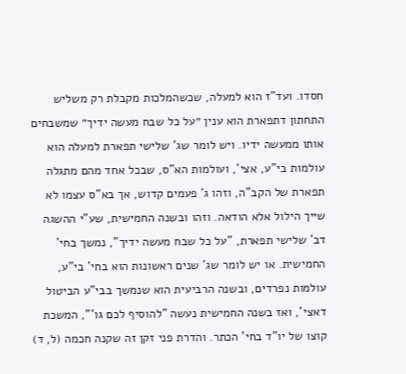חסדו. ועד"ז הוא למעלה, שכשהמלכות מקבלת רק משליש התחתון דתפארת הוא ענין ״על כל שבח מעשה ידיך״ שמשבחים אותו ממעשה ידיו. ויש לומר שג' שלישי תפארת למעלה הוא עולמות בי"ע, אצי', ועולמות הא"ס, שבכל אחד מהם מתגלה תפארת של הקב"ה, וזהו ג' פעמים קדוש, אך בא"ס עצמו לא שייך הילול אלא הודאה. וזהו ובשנה החמישית, שע"י ההשגה דב' שלישי תפארת, "על כל שבח מעשה ידיך", נמשך בחי' החמישית. או יש לומר שג' שנים ראשונות הוא בחי' בי"ע, עולמות נפרדים, ובשנה הרביעית הוא שנמשך בבי"ע הביטול דאצי', ואז בשנה החמישית נעשה "להוסיף לכם גו'", המשכת קוצו של יו"ד בחי' הכתר. והדרת פני זקן זה שקנה חכמה (ל, ד)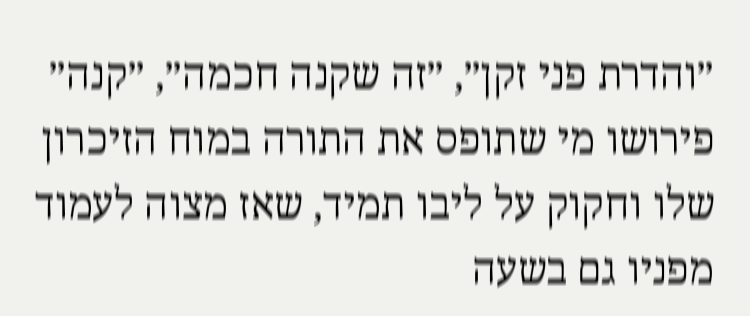״והדרת פני זקן״, ״זה שקנה חכמה״, ״קנה״ פירושו מי שתופס את התורה במוח הזיכרון שלו וחקוק על ליבו תמיד, שאז מצוה לעמוד מפניו גם בשעה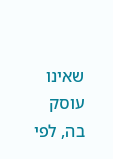שאינו עוסק בה, לפי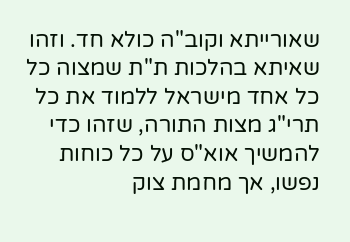שאורייתא וקוב"ה כולא חד. וזהו שאיתא בהלכות ת"ת שמצוה כל כל אחד מישראל ללמוד את כל תרי"ג מצות התורה, שזהו כדי להמשיך אוא"ס על כל כוחות נפשו, אך מחמת צוק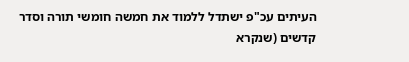העיתים עכ"פ ישתדל ללמוד את חמשה חומשי תורה וסדר קדשים (שנקרא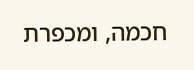חכמה, ומכפרת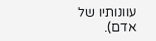עוונותיו של אדם).